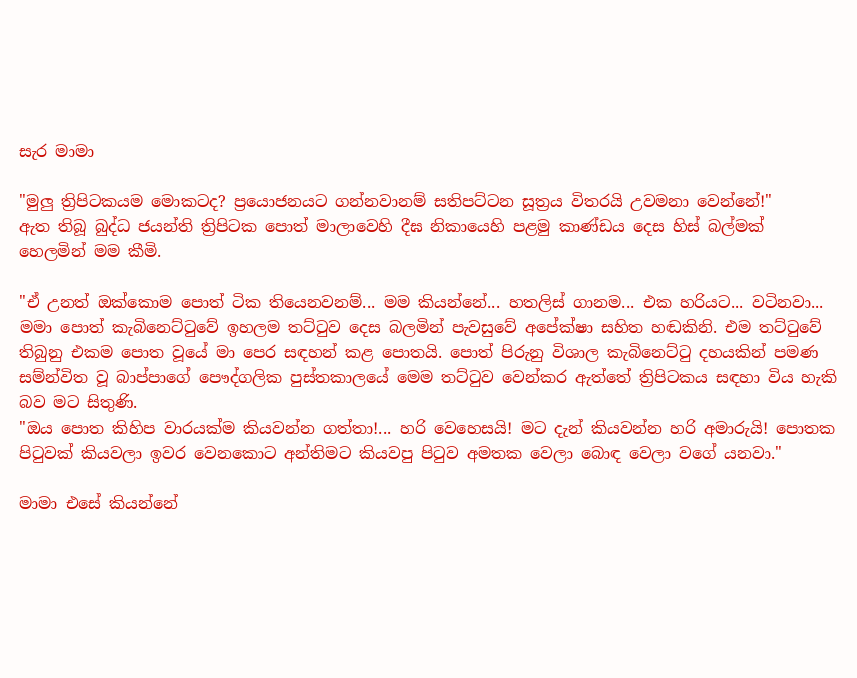සැර මාමා

"මුලු ත්‍රිපිටකයම මොකටද? ප්‍රයොජනයට ගන්නවානම් සතිපට්ටන සූත්‍රය විතරයි උවමනා වෙන්නේ!"
ඇත තිබූ බුද්ධ ජයන්ති ත්‍රිපිටක පොත් මාලාවෙහි දීඝ නිකායෙහි පළමු කාණ්ඩය දෙස හිස් බල්මක් හෙලමින් මම කීමි.

"ඒ උනත් ඔක්කොම පොත් ටික තියෙනවනම්... මම කියන්නේ... හතලිස් ගානම... එක හරියට... වටිනවා...
මමා පොත් කැබිනෙට්ටුවේ ඉහලම තට්ටුව දෙස බලමින් පැවසුවේ අපේක්ෂා සහිත හඬකිනි. එම තට්ටුවේ තිබුනු එකම පොත වූයේ මා පෙර සඳහන් කළ පොතයි. පොත් පිරුනු විශාල කැබිනෙට්ටු දහයකින් පමණ සම්න්විත වූ බාප්පාගේ පෞද්ගලික පුස්තකාලයේ මෙම තට්ටුව වෙන්කර ඇත්තේ ත්‍රිපිටකය සඳහා විය හැකි බව මට සිතුණි.
"ඔය පොත කිහිප වාරයක්ම කියවන්න ගත්තා!... හරි වෙහෙසයි! මට දැන් කියවන්න හරි අමාරුයි! පොතක පිටුවක් කියවලා ඉවර වෙනකොට අන්තිමට කියවපු පිටුව අමතක වෙලා බොඳ වෙලා වගේ යනවා."

මාමා එසේ කියන්නේ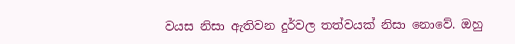වයස නිසා ඇතිවන දුර්වල තත්වයක් නිසා නොවේ. ඔහු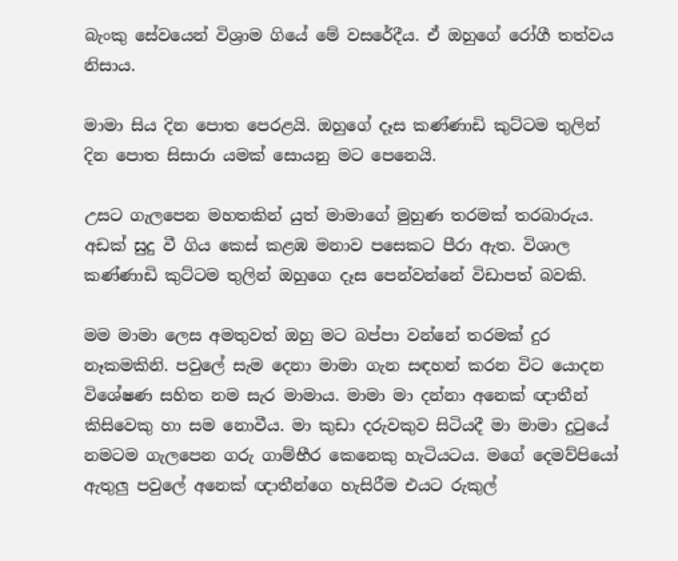බැංකු සේවයෙන් විශ්‍රාම ගියේ මේ වසරේදීය. ඒ ඔහුගේ රෝගී තත්වය නිසාය.

මාමා සිය දින පොත පෙරළයි. ඔහුගේ දෑස කණ්ණාඩි කුට්ටම තුලින් දින පොත සිසාරා යමක් සොයනු මට පෙනෙයි.

උසට ගැලපෙන මහතකින් යුත් මාමාගේ මුහුණ තරමක් තරබාරුය. අඩක් සුදු වී ගිය කෙස් කළඹ මනාව පසෙකට පීරා ඇත. විශාල කණ්ණාඩි කුට්ටම තුලින් ඔහුගෙ දෑස පෙන්වන්නේ විඩාපත් බවකි.

මම මාමා ලෙස අමතුවත් ඔහු මට බප්පා වන්නේ තරමක් දුර නෑකමකිනි. පවුලේ සැම දෙනා මාමා ගැන සඳහන් කරන විට යොදන විශේෂණ සහිත නම සැර මාමාය. මාමා මා දන්නා අනෙක් ඥාතීන් කිසිවෙකු හා සම නොවීය. මා කුඩා දරුවකුව සිටියදී මා මාමා දුටුයේ නමටම ගැලපෙන ගරු ගාම්භීර කෙනෙකු හැටියටය. මගේ දෙමව්පියෝ ඇතුලු පවුලේ අනෙක් ඥාතීන්ගෙ හැසිරීම එයට රුකුල්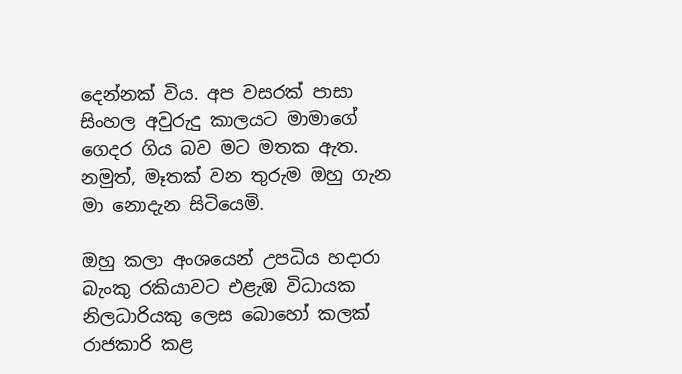දෙන්නක් විය. අප වසරක් පාසා සිංහල අවුරුදු කාලයට මාමාගේ ගෙදර ගිය බව මට මතක ඇත. නමුත්, මෑතක් වන තුරුම ඔහු ගැන මා නොදැන සිටියෙමි.

ඔහු කලා අංශයෙන් උපධිය හදාරා බැංකු රකියාවට එළැඹ විධායක නිලධාරියකු ලෙස බොහෝ කලක් රාජකාරි කළ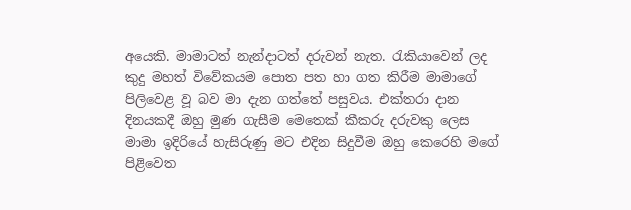අ‍යෙකි. මාමාටත් නැන්දාටත් දරුවන් නැත. රැකියාවෙන් ලද කුදු මහත් විවේකයම පොත පත හා ගත කිරීම මාමාගේ පිලිවෙළ වූ බව මා දැන ගත්තේ පසුවය. එක්තරා දාන දිනයකදී ඔහු මුණ ගැසීම මෙතෙක් කීකරු දරුවකු ලෙස මාමා ඉදිරියේ හැසිරුණු මට එදින සිදුවීම ඔහු කෙරෙහි මගේ පිළිවෙත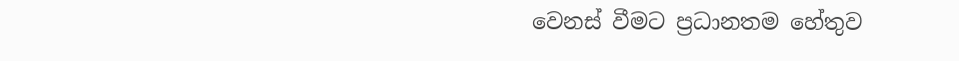වෙනස් වීමට ප්‍රධානතම හේතුව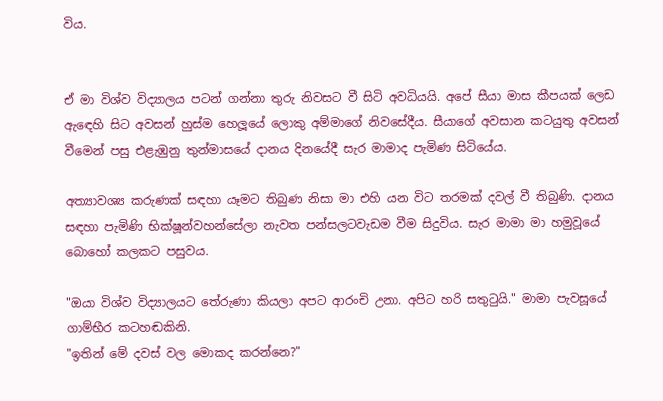විය.


ඒ මා විශ්ව විද්‍යාලය පටන් ගන්නා තුරු නිවසට වී සිටි අවධියයි. අපේ සීයා මාස කීපයක් ලෙඩ ඇඳෙහි සිට අවසන් හුස්ම හෙලූයේ ලොකු අම්මාගේ නිවසේදීය. සීයාගේ අවසාන කටයුතු අවසන් වීමෙන් පසු එළැඹුනු තුන්මාසයේ දානය දිනයේදී සැර මාමාද පැමිණ සිටියේය.

අත්‍යාවශ්‍ය කරුණක් සඳහා යෑමට තිබුණ නිසා මා එහි යන විට තරමක් දවල් වී තිබුණි. දානය සඳහා පැමිණි භික්ෂූන්වහන්සේලා නැවත පන්සලටවැඩම වීම සිදුවිය. සැර මාමා මා හමුවූයේ බොහෝ කලකට පසුවය.

"ඔයා විශ්ව විද්‍යාලයට තේරුණා කියලා අපට ආරංචි උනා. අපිට හරි සතුටුයි." මාමා පැවසූයේ ගාම්භීර කටහඬකිනි.
"ඉතින් මේ දවස් වල මොකද කරන්නෙ?"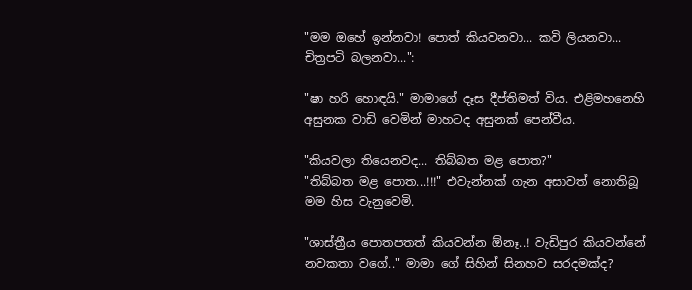"මම ඔහේ ඉන්නවා! පොත් කියවනවා... කවි ලියනවා... චිත්‍රපටි බලනවා...":

"ෂා හරි හොඳයි." මාමාගේ දෑස දීප්තිමත් විය. එළිමහනෙහි අසුනක වාඩි වෙමින් මාහටද අසුනක් පෙන්වීය.

"කියවලා තියෙනවද... තිබ්බත මළ පොත?"
"තිබ්බත මළ පොත...!!!" එවැන්නක් ගැන අසාවත් නොතිබූ මම හිස වැනුවෙමි.

"ශාස්ත්‍රීය පොතපතත් කියවන්න ඕනෑ..! වැඩිපුර කියවන්නේ නවකතා වගේ.." මාමා ගේ සිහින් සිනහව සරදමක්ද?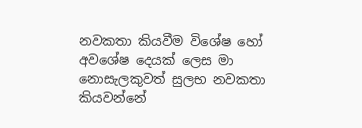නවකතා කියවීම විශේෂ හෝ අවශේෂ දෙයක් ලෙස මා නොසැලකුවත් සුලභ නවකතා කියවන්නේ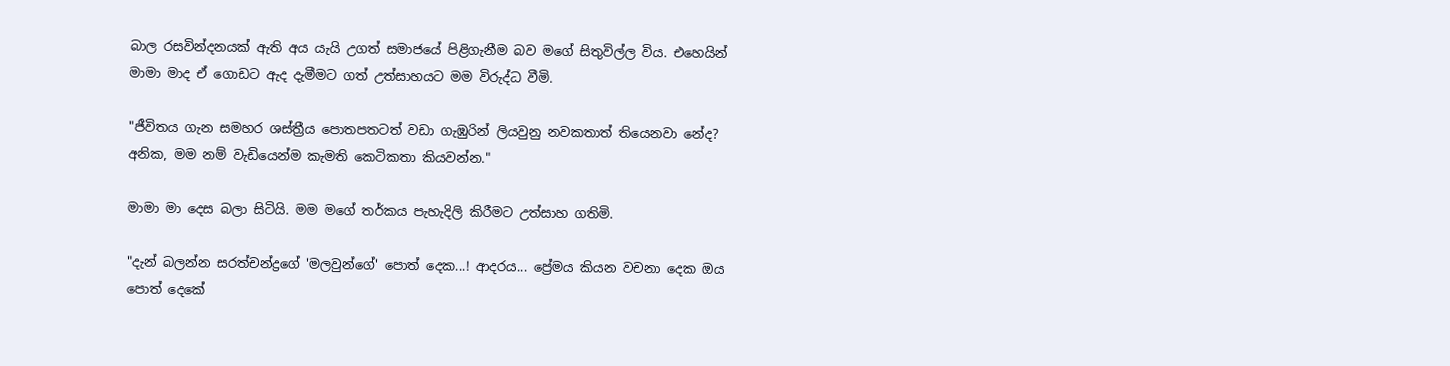බාල රසවින්දනයක් ඇති අය යැයි උගත් සමාජයේ පිළිගැනීම බව මගේ සිතුවිල්ල විය. එහෙයින් මාමා මාද ඒ ගොඩට ඇද දැමීමට ගත් උත්සාහයට මම විරුද්ධ වීමි.

"ජීවිතය ගැන සමහර ශස්ත්‍රීය පොතපතටත් වඩා ගැඹුරින් ලියවුනු නවකතාත් තියෙනවා නේද? අනික, මම නම් වැඩියෙන්ම කැමති කෙටිකතා කියවන්න."

මාමා මා දෙස බලා සිටියි. මම මගේ තර්කය පැහැදිලි කිරීමට උත්සාහ ගතිමි.

"දැන් බලන්න සරත්චන්ද්‍රගේ 'මලවුන්ගේ' පොත් දෙක...! ආදරය... ප්‍රේමය කියන වචනා දෙක ඔය පොත් දෙකේ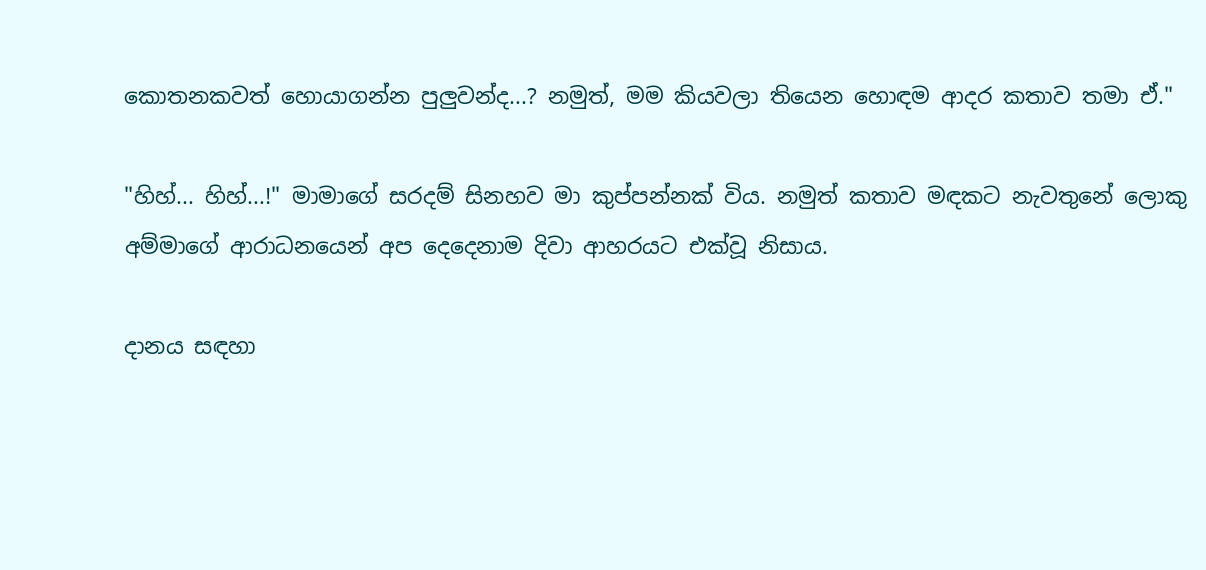කොතනකවත් හොයාගන්න පුලුවන්ද...? නමුත්, මම කියවලා තියෙන හොඳම ආදර කතාව තමා ඒ."

"හිහ්... හිහ්...!" මාමාගේ සරදම් සිනහව මා කුප්පන්නක් විය. නමුත් කතාව මඳකට නැවතුනේ ලොකු අම්මාගේ ආරාධනයෙන් අප දෙදෙනාම දිවා ආහරයට එක්වූ නිසාය.

දානය සඳහා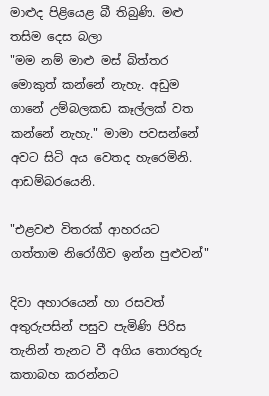මාළුද පිළියෙළ බී තිබුණි. මළු තසිම දෙස බලා
"මම නම් මාළු මස් බිත්තර මොකුත් කන්නේ නැහැ. අඩුම ගානේ උම්බලකඩ කෑල්ලක් වත කන්නේ නැහැ." මාමා පවසන්නේ අවට සිටි අය වෙතද හැරෙමිනි. ආඩම්බරයෙනි.

"එළවළු විතරක් ආහරයට ගත්තාම නිරෝගීව ඉන්න පුළුවන්"

දිවා අහාරයෙන් හා රසවත් අතුරුපසින් පසුව පැමිණි පිරිස තැනින් තැනට වී අගිය තොරතුරු කතාබහ කරන්නට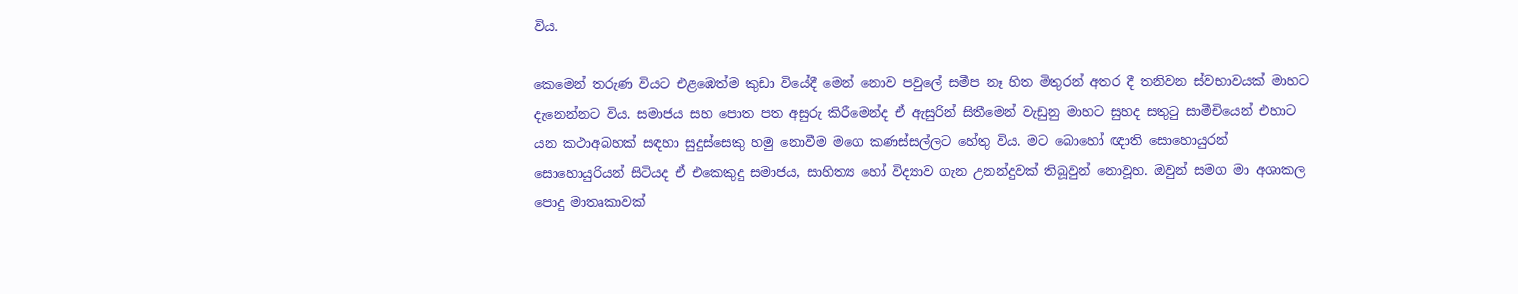විය.

කෙමෙන් තරුණ වියට එළඹෙත්ම කුඩා වියේදී මෙන් නොව පවුලේ සමීප නෑ හිත මිතුරන් අතර දී තනිවන ස්වභාවයක් මාහට දැනෙන්නට විය. සමාජය සහ පොත පත අසුරු කිරීමෙන්ද ඒ ඇසුරින් සිතීමෙන් වැඩුනු මාහට සුහද සතුටු සාමීචියෙන් එහාට යන කථාඅබහක් සඳහා සුදුස්සෙකු හමු නොවීම මගෙ කණස්සල්ලට හේතු විය. මට බොහෝ ඥාති සොහොයුරන් සොහොයුරියන් සිටියද ඒ එකෙකුදු සමාජය, සාහිත්‍ය හෝ විද්‍යාව ගැන උනන්දුවක් තිබූවුන් නොවූහ. ඔවුන් සමග මා අශාකල පොදු මාතෘකාවක්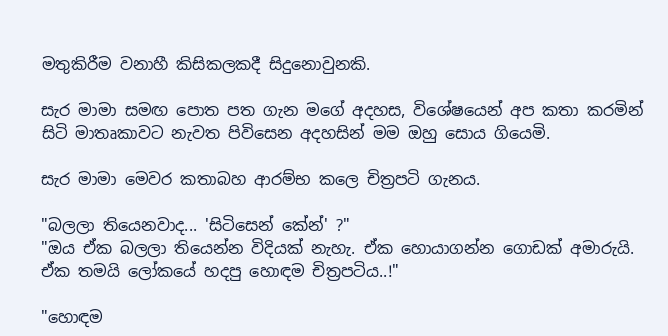මතුකිරීම වනාහී කිසිකලකදී සිදුනොවුනකි.

සැර මාමා සමඟ පොත පත ගැන මගේ අදහස, විශේෂයෙන් අප කතා කරමින් සිටි මාතෘකාවට නැවත පිවිසෙන අදහසින් මම ඔහු සොය ගියෙමි.

සැර මාමා මෙවර කතාබහ ආරම්භ කලෙ චිත්‍රපටි ගැනය.

"බලලා තියෙනවාද... 'සිටිසෙන් කේන්' ?"
"ඔය ඒක බලලා තියෙන්න විදියක් නැහැ. ඒක හොයාගන්න ගොඩක් අමාරුයි. ඒක තමයි ලෝකයේ හදපු හොඳම චිත්‍රපටිය..!"

"හොඳම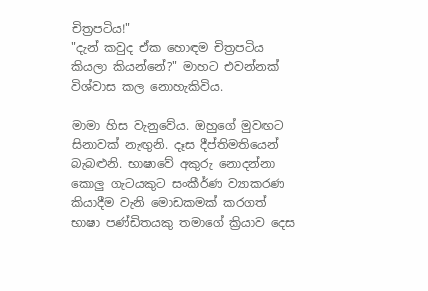චිත්‍රපටිය!"
"දැන් කවුද ඒක හොඳම චිත්‍රපටිය කියලා කියන්නේ?" මාහට එවන්නක් විශ්වාස කල නොහැකිවිය.

මාමා හිස වැනුවේය. ඔහුගේ මුවඟට සිනාවක් නැඟුනි. දෑස දීප්තිමතියෙන් බැබළුනි. භාෂාවේ අකුරු නොදන්නා කොලු ගැටයකුට සංකීර්ණ ව්‍යාකරණ කියාදීම වැනි මොඩකමක් කරගත් භාෂා පණ්ඩිතයකු තමාගේ ක්‍රියාව දෙස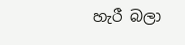හැරී බලා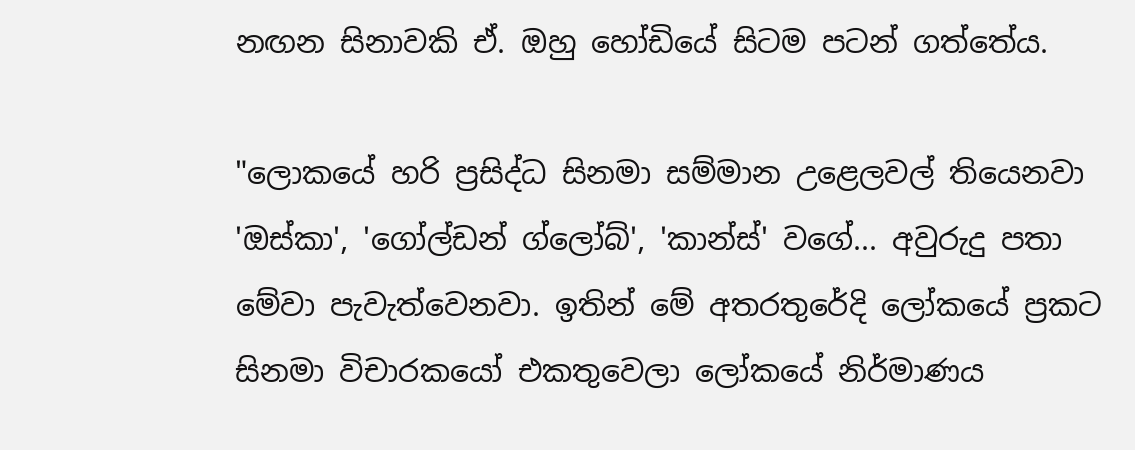නඟන සිනාවකි ඒ. ඔහු හෝඩියේ සිටම පටන් ගත්තේය.

"ලොකයේ හරි ප්‍රසිද්ධ සිනමා සම්මාන උළෙලවල් තියෙනවා 'ඔස්කා', 'ගෝල්ඩන් ග්ලෝබ්', 'කාන්ස්' වගේ... අවුරුදු පතා මේවා පැවැත්වෙනවා. ඉතින් මේ අතරතුරේදි ලෝකයේ ප්‍රකට සිනමා විචාරකයෝ එකතුවෙලා ලෝකයේ නිර්මාණය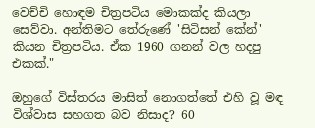වෙච්චි හොඳම චිත්‍රපටිය මොකක්ද කියලා සෙව්වා. අන්තිමට තේරුණේ 'සිටිසන් කේන්' කියන චිත්‍රපටිය. ඒක 1960 ගනන් වල හදපු එකක්."

ඔහුගේ විස්තරය මාසිත් නොගත්තේ එහි වූ මඳ විශ්වාස සහගත බව නිසාද? 60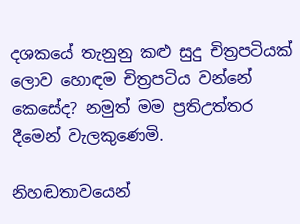දශකයේ තැනුනු කළු සුදු චිත්‍රපටියක් ලොව හොඳම චිත්‍රපටිය වන්නේ කෙසේද? නමුත් මම ප්‍රතිඋත්තර දීමෙන් වැලකුණෙමි.

නිහඬතාවයෙන්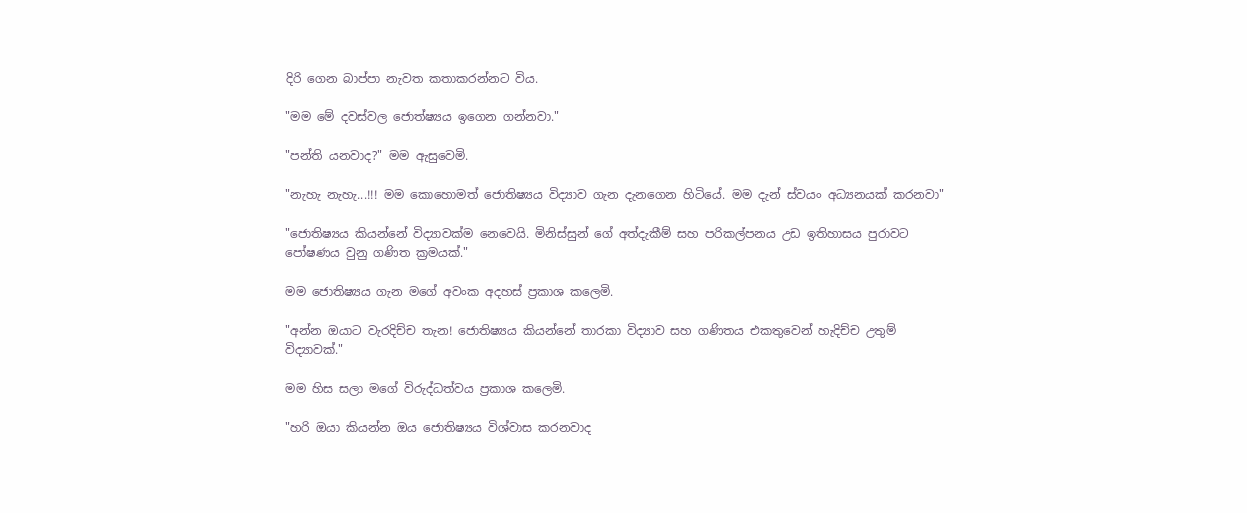දිරි ගෙන බාප්පා නැවත කතාකරන්නට විය.

"මම මේ දවස්වල ජොත්ෂ්‍යය ඉගෙන ගන්නවා."

"පන්ති යනවාද?" මම ඇසුවෙමි.

"නැහැ නැහැ...!!! මම කොහොමත් ජොතිෂ්‍යය විද්‍යාව ගැන දැනගෙන හිටියේ. මම දැන් ස්වයං අධ්‍යනයක් කරනවා"

"ජොතිෂ්‍යය කියන්නේ විද්‍යාවක්ම නෙවෙයි. මිනිස්සුන් ගේ අත්දැකීම් සහ පරිකල්පනය උඩ ඉතිහාසය පුරාවට පෝෂණය වුනු ගණිත ක්‍රමයක්."

මම ජොතිෂ්‍යය ගැන මගේ අවංක අදහස් ප්‍රකාශ කලෙමි.

"අන්න ඔයාට වැරදිච්ච තැන! ජොතිෂ්‍යය කියන්නේ තාරකා විද්‍යාව සහ ගණිතය එකතුවෙන් හැදිච්ච උතුම් විද්‍යාවක්."

මම හිස සලා මගේ විරුද්ධත්වය ප්‍රකාශ කලෙමි.

"හරි ඔයා කියන්න ඔය ජොතිෂ්‍යය විශ්වාස කරනවාද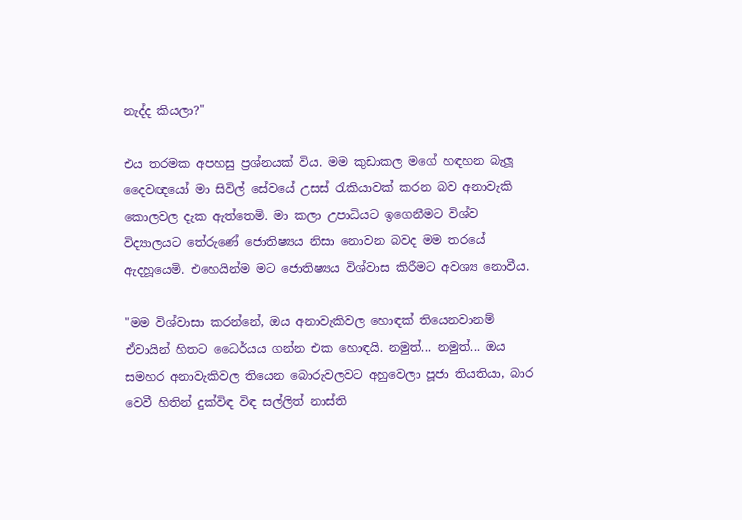නැද්ද කියලා?"

එය තරමක අපහසු ප්‍රශ්නයක් විය. මම කුඩාකල මගේ හඳහන බැලූ දෛවඥයෝ මා සිවිල් සේවයේ උසස් රැකියාවක් කරන බව අනාවැකි කොලවල දැක ඇත්තෙමි. මා කලා උපාධියට ඉගෙනීමට විශ්ව විද්‍යාලයට තේරුණේ ජොතිෂ්‍යය නිසා නොවන බවද මම තරයේ ඇදහූයෙමි. එහෙයින්ම මට ජොතිෂ්‍යය විශ්වාස කිරීමට අවශ්‍ය නොවීය.

"මම විශ්වාසා කරන්නේ, ඔය අනාවැකිවල හොඳක් තියෙනවානම් ඒවායින් හිතට ධෛර්යය ගන්න එක හොඳයි. නමුත්... නමුත්... ඔය සමහර අනාවැකිවල තියෙන බොරුවලවට අහුවෙලා පූජා තියතියා, බාර වෙවී හිතින් දුක්විඳ විඳ සල්ලිත් නාස්ති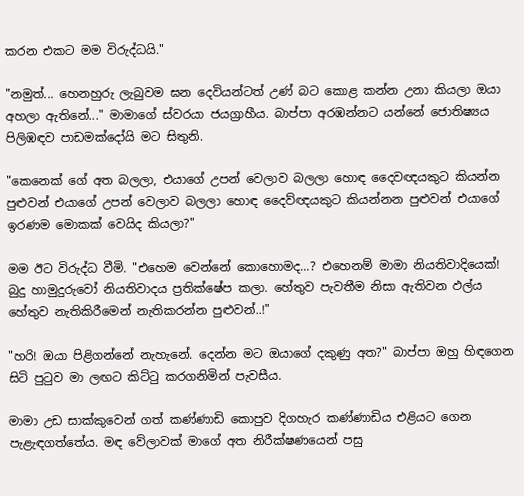කරන එකට මම විරුද්ධයි."

"නමුත්... හෙනහුරු ලැබුවම ඝන දෙවියන්ටත් උණ් බට කොළ කන්න උනා කියලා ඔයා අහලා ඇතිනේ..." මාමාගේ ස්වරයා ජයග්‍රාහීය. බාප්පා අරඹන්නට යන්නේ ජොතිෂ්‍යය පිලිඹඳව පාඩමක්දෝයි මට සිතුනි.

"කෙනෙක් ගේ අත බලලා, එයාගේ උපන් වෙලාව බලලා හොඳ දෛවඥයකුට කියන්න පුළුවන් එයාගේ උපන් වෙලාව බලලා හොඳ දෛව්ඥයකුට කියන්නන පුළුවන් එයාගේ ඉරණම මොකක් වෙයිද කියලා?"

මම ඊට විරුද්ධ වීමි. "එහෙම වෙන්නේ කොහොමද...? එහෙනම් මාමා නියතිවාදියෙක්! බුදු හාමුදුරුවෝ නියතිවාදය ප්‍රතික්ෂේප කලා. හේතුව පැවතීම නිසා ඇතිවන ඵල්ය හේතුව නැතිකිරීමෙන් නැතිකරන්න පුළුවන්..!"

"හරි! ඔයා පිළිගන්නේ නැහැනේ. දෙන්න මට ඔයාගේ දකුණු අත?" බාප්පා ඔහු හිඳගෙන සිටි පුටුව මා ලඟට කිට්ටු කරගනිමින් පැවසීය.

මාමා උඩ සාක්කුවෙන් ගත් කණ්ණාඩි කොපුව දිගහැර කණ්ණාඩිය එළියට ගෙන පැළැඳගත්තේය. මඳ වේලාවක් මාගේ අත නිරීක්ෂණයෙන් පසු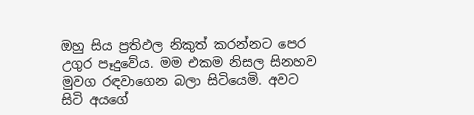ඔහු සිය ප්‍රතිඵල නිකුත් කරන්නට පෙර උගුර පෑදුවේය. මම එකම නිසල සිනහව මුවග රඳවාගෙන බලා සිටියෙමි. අවට සිටි අයගේ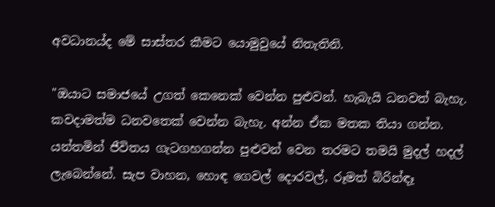අවධානය්ද මේ සාස්තර කීමට යොමුවුයේ නිතැතිනි.

"ඔයාට සමාජයේ උගත් කෙනෙක් වෙන්න පුළුවන්. හැබැයි ධනවත් බැහැ. කවදාමත්ම ධනවතෙක් වෙන්න බැහැ. අන්න ඒක මතක තියා ගන්න. යන්තමින් ජීවිතය ගැටගහගන්න පුළුවන් වෙන තරමට තමයි මුදල් හදල් ලැබෙන්නේ. සැප වාහන, හොඳ ගෙවල් දොරවල්, රූමත් බිරින්ඳෑ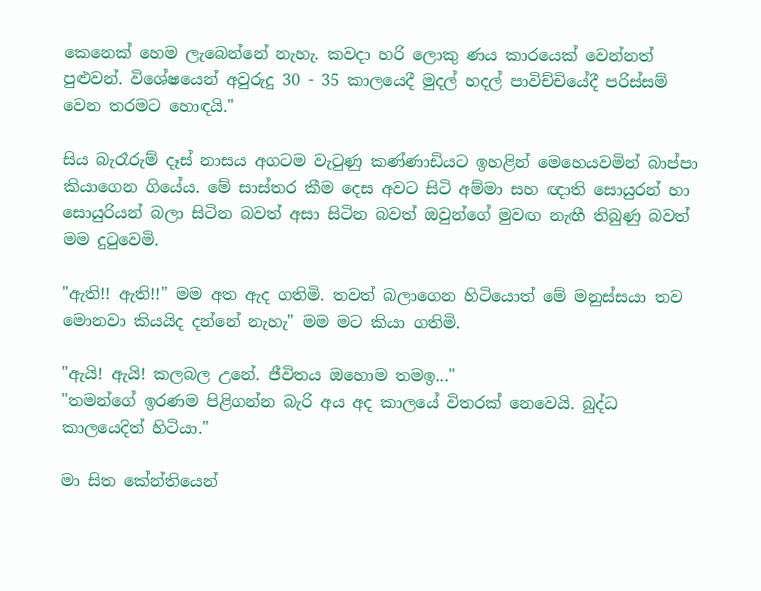කෙනෙක් හෙම ලැබෙන්නේ නැහැ. කවදා හරි ලොකු ණය කාරයෙක් වෙන්නත් පුළුවන්. විශේෂයෙන් අවුරුදු 30 - 35 කාලයෙදී මුදල් හදල් පාවිච්චියේදී පරිස්සම් වෙන තරමට හොඳයි."

සිය බැරෑරුම් දෑස් නාසය අගටම වැටුණු කණ්ණාඩියට ඉහළින් මෙහෙයවමින් බාප්පා කියාගෙන ගියේය. මේ සාස්තර කීම දෙස අවට සිටි අම්මා සහ ඥාති සොයුරන් හා සොයුරියන් බලා සිටින බවත් අසා සිටින බවත් ඔවුන්ගේ මුවඟ නැඟී තිබුණු බවත් මම දුටුවෙමි.

"ඇති!! ඇති!!" මම අත ඇද ගතිමි. තවත් බලාගෙන හිටියොත් මේ මනුස්සයා තව මොනවා කියයිද දන්නේ නැහැ" මම මට කියා ගතිමි.

"ඇයි! ඇයි! කලබල උනේ. ජීවිතය ඔහොම තමඉ..."
"තමන්ගේ ඉරණම පිළිගන්න බැරි අය අද කාලයේ විතරක් නෙවෙයි. බුද්ධ කාලයෙදිත් හිටියා."

මා සිත කේන්තියෙන්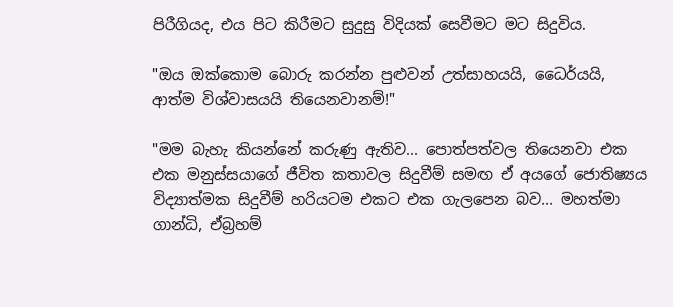පිරීගියද, එය පිට කිරීමට සුදුසු විදියක් සෙවීමට මට සිදුවිය.

"ඔය ඔක්කොම බොරු කරන්න පුළුවන් උත්සාහයයි, ධෛර්යයි, ආත්ම විශ්වාසයයි තියෙනවානම්!"

"මම බැහැ කියන්නේ කරුණු ඇතිව... පොත්පත්වල තියෙනවා එක එක මනුස්සයාගේ ජීවිත කතාවල සිදුවීම් සමඟ ඒ අයගේ ජොතිෂ්‍යය විද්‍යාත්මක සිදුවීම් හරියටම එකට එක ගැලපෙන බව... මහත්මා ගාන්ධි, ඒබ්‍රහම්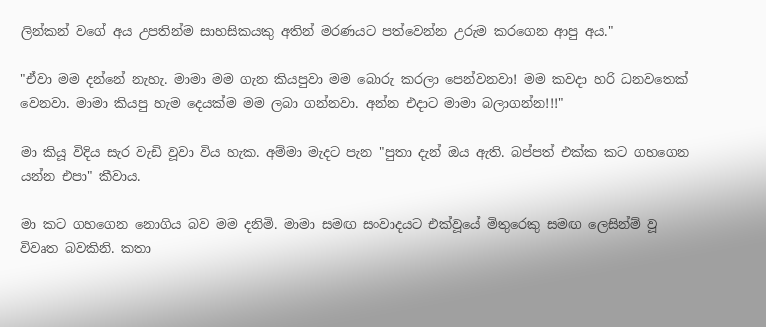ලින්කන් වගේ අය උපතින්ම සාහසිකයකු අතින් මරණයට පත්වෙන්න උරුම කරගෙන ආපු අය."

"ඒවා මම දන්නේ නැහැ. මාමා මම ගැන කියපුවා මම බොරු කරලා පෙන්වනවා! මම කවදා හරි ධනවතෙක් වෙනවා. මාමා කියපු හැම දෙයක්ම මම ලබා ගන්නවා. අන්න එදාට මාමා බලාගන්න!!!"

මා කියූ විදිය සැර වැඩි වූවා විය හැක. අම්මා මැදට පැන "පුතා දැන් ඔය ඇති. බප්පත් එක්ක කට ගහගෙන යන්න එපා" කීවාය.

මා කට ගහගෙන නොගිය බව මම දනිමි. මාමා සමඟ සංවාදයට එක්වූයේ මිතුරෙකු සමඟ ලෙසින්ම් වූ විවෘත බවකිනි. කතා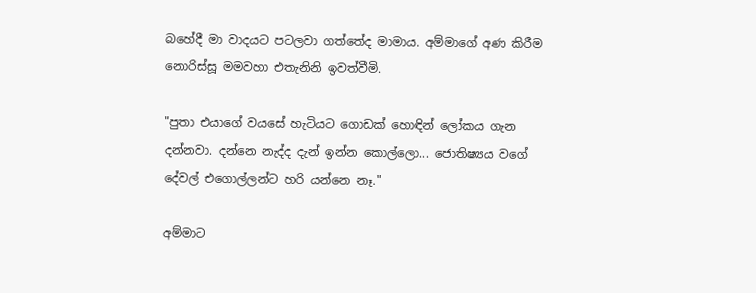බහේදී මා වාදයට පටලවා ගත්තේද මාමාය. අම්මාගේ අණ කිරීම නොරිස්සූ මමවහා එතැනිනි ඉවත්වීමි.

"පුතා එයාගේ වයසේ හැටියට ගොඩක් හොඳින් ලෝකය ගැන දන්නවා. දන්නෙ නැද්ද දැන් ඉන්න කොල්ලො... ජොතිෂ්‍යය වගේ දේවල් එගොල්ලන්ට හරි යන්නෙ නෑ."

අම්මාට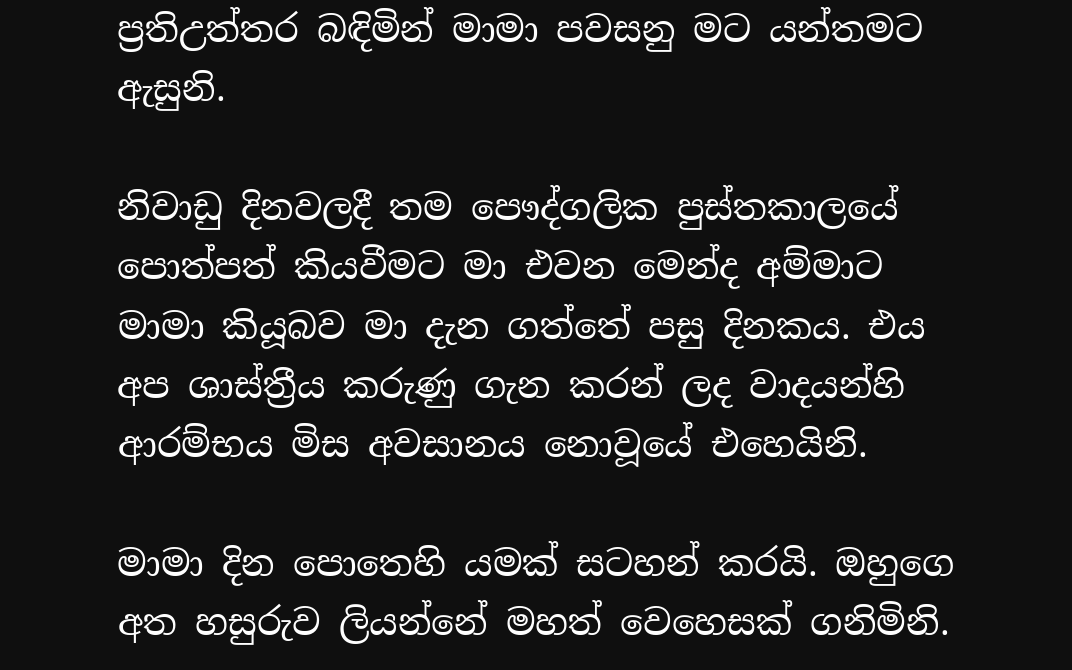ප්‍රතිඋත්තර බඳිමින් මාමා පවසනු මට යන්තමට ඇසුනි.

නිවාඩු දිනවලදී තම පෞද්ගලික පුස්තකාලයේ පොත්පත් කියවීමට මා එවන මෙන්ද අම්මාට මාමා කියූබව මා දැන ගත්තේ පසු දිනකය. එය අප ශාස්ත්‍රීය කරුණු ගැන කරන් ලද වාදයන්හි ආරම්භය මිස අවසානය නොවූයේ එහෙයිනි.

මාමා දින පොතෙහි යමක් සටහන් කරයි. ඔහුගෙ අත හසුරුව ලියන්නේ මහත් වෙහෙසක් ගනිමිනි.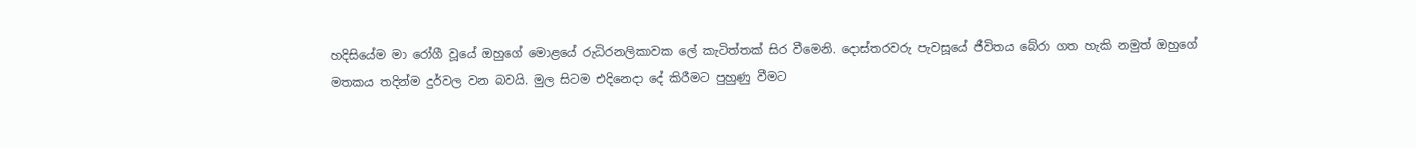හදිසියේම මා රෝගී වූයේ ඔහුගේ මොළයේ රුධිරනලිකාවක ලේ කැටිත්තක් සිර වීමෙනි. දොස්තරවරු පැවසූයේ ජීවිතය බේරා ගත හැකි නමුත් ඔහුගේ මතකය තදින්ම දුර්වල වන බවයි. මුල සිටම එදිනෙදා දේ කිරීමට පුහුණු වීමට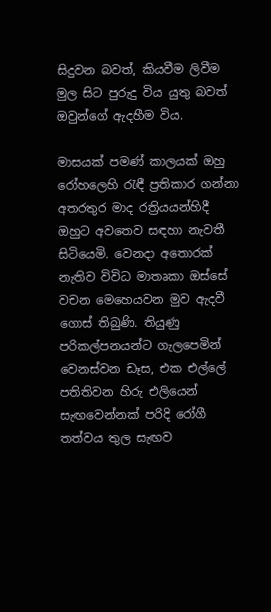සිදුවන බවත්, කියවීම ලිවීම මුල සිට පුරුදු විය යුතු බවත් ඔවුන්ගේ ඇදහීම විය.

මාසයක් පමණ් කාලයක් ඔහු රෝහලෙහි රැඳී ප්‍රතිකාර ගන්නා අතරතුර මාද රත්‍රියයන්හිදී ඔහුට අවතෙව සඳහා නැවතී සිටියෙමි. වෙනදා අතොරක් නැතිව විවිධ මාතෘකා ඔස්සේ වචන මෙහෙයවන මුව ඇදවී ගොස් තිබුණි. තියුණු පරිකල්පනයන්ට ගැලපෙමින් වෙනස්වන ඩෑස, එක එල්ලේ පතිතිවන හිරු එලියෙන් සැඟවෙන්නක් පරිදි රෝගී තත්වය තුල සැඟව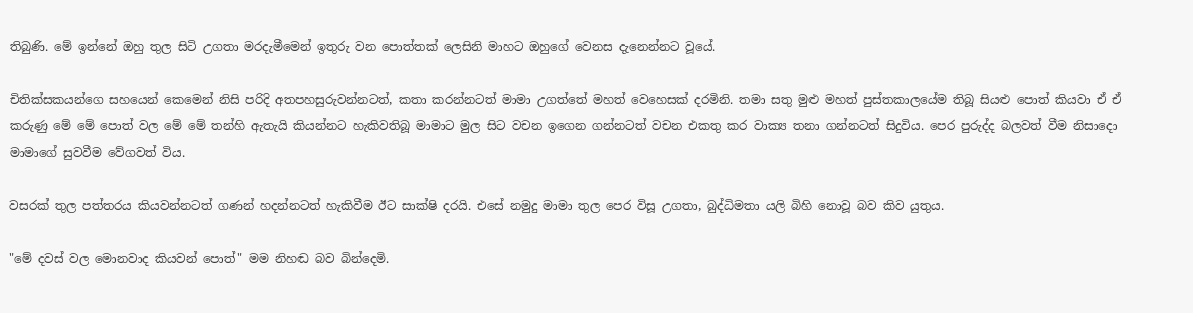තිබුණි. මේ ඉන්නේ ඔහු තුල සිටි උගතා මරදැමීමෙන් ඉතුරු වන පොත්තක් ලෙසිනි මාහට ඔහුගේ වෙනස දැනෙන්නට වූයේ.

චිතික්සකයන්ගෙ සහයෙන් කෙමෙන් නිසි පරිදි අතපහසුරුවන්නටත්, කතා කරන්නටත් මාමා උගත්තේ මහත් වෙහෙසක් දරමිනි. තමා සතු මුළු මහත් පුස්තකාලයේම තිබූ සියළු පොත් කියවා ඒ ඒ කරුණු මේ මේ පොත් වල මේ මේ තන්හි ඇතැයි කියන්නට හැකිවතිබූ මාමාට මුල සිට වචන ඉගෙන ගන්නටත් වචන එකතු කර වාක්‍ය තනා ගන්නටත් සිදුවිය. පෙර පුරුද්ද බලවත් වීම නිසාදො මාමාගේ සුවවීම වේගවත් විය.

වසරක් තුල පත්තරය කියවන්නටත් ගණන් හදන්නටත් හැකිවීම ඊට සාක්ෂි දරයි. එසේ නමුදු මාමා තුල පෙර විසූ උගතා, බුද්ධිමතා යලි බිහි නොවූ බව කිව යුතුය.

"මේ දවස් වල මොනවාද කියවන් පොත්" මම නිහඬ බව බින්දෙමි.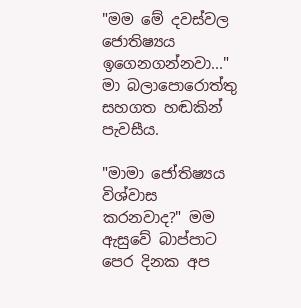"මම මේ දවස්වල ජොතිෂ්‍යය ඉගෙනගන්නවා..." මා බලාපොරොත්තු සහගත හඬකින් පැවසීය.

"මාමා ජෝතිෂ්‍යය විශ්වාස කරනවාද?" මම ඇසුවේ බාප්පාට පෙර දිනක අප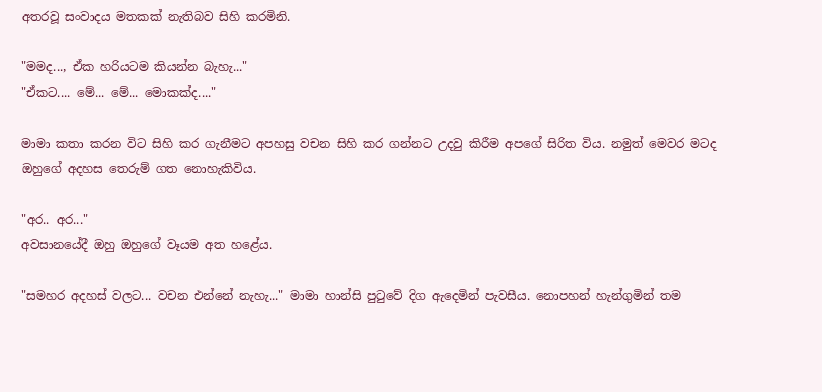අතරවූ සංවාදය මතකක් නැතිබව සිහි කරමිනි.

"මමද..., ඒක හරියටම කියන්න බැහැ..."
"ඒකට.... මේ... මේ... මොකක්ද...."

මාමා කතා කරන විට සිහි කර ගැනීමට අපහසු වචන සිහි කර ගන්නට උදවු කිරීම අපගේ සිරිත විය. නමුත් මෙවර මටද ඔහුගේ අදහස තෙරුම් ගත නොහැකිවිය.

"අර.. අර..."
අවසානයේදී ඔහු ඔහුගේ වෑයම අත හළේය.

"සමහර අදහස් වලට... වචන එන්නේ නැහැ..." මාමා හාන්සි පුටුවේ දිග ඇදෙමින් පැවසීය. නොපහන් හැන්ගුමින් තම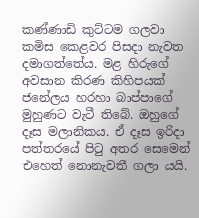කණ්ණාඩි කුට්ටම ගලවා කමිස කෙළවර පිසදා නැවත දමාගත්තේය. මළ හිරුගේ අවසාන කිරණ කිහිපයක් ජනේලය හරහා බාප්පාගේ මුහුණට වැටී තිබේ. ඔහුගේ දෑස මලානිකය. ඒ දෑස ඉරිදා පත්තරයේ පිටු අතර සෙමෙන් එහෙත් නොනැවතී ගලා යයි.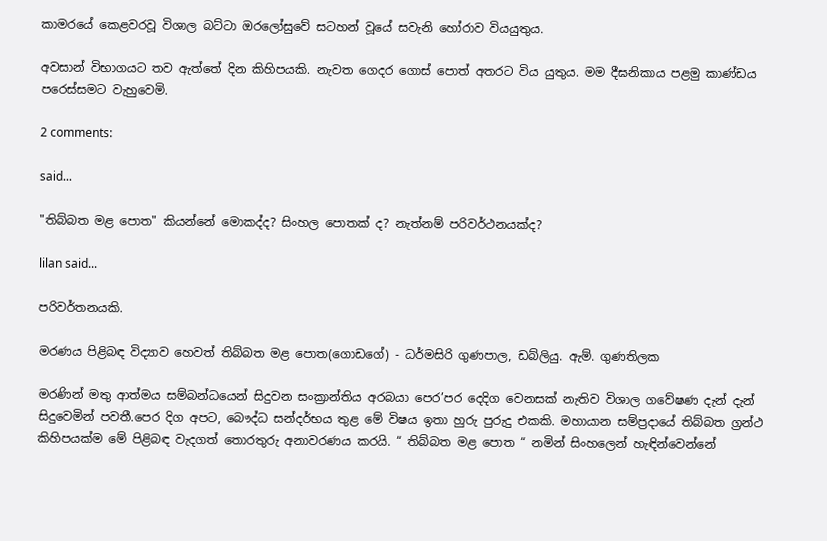කාමරයේ කෙළවරවූ විශාල බට්ටා ඔරලෝසුවේ සටහන් වූයේ සවැනි හෝරාව වියයුතුය.

අවසාන් විභාගයට තව ඇත්තේ දින කිහිපයකි. නැවත ගෙදර ගොස් පොත් අතරට විය යුතුය. මම දීඝනිකාය පළමු කාණ්ඩය පරෙස්සමට වැහුවෙමි.

2 comments:

said...

"තිබ්බත මළ පොත" කියන්නේ මොකද්ද? සිංහල පොතක් ද? නැත්නම් පරිවර්ථනයක්ද?

lilan said...

පරිවර්තනයකි.

මරණය පිළිබඳ විද්‍යාව හෙවත් තිබ්බත මළ පොත(ගොඩගේ) - ධර්මසිරි ගුණපාල, ඩබ්ලියු. ඇම්. ගුණතිලක

මරණින් මතු ආත්මය සම්බන්ධයෙන් සිදුවන සංක්‍රාන්තිය අරබයා පෙර’පර දෙදිග වෙනසක් නැතිව විශාල ගවේෂණ දැන් දැන් සිදුවෙමින් පවතී.පෙර දිග අපට, බෞද්ධ සන්දර්භය තුළ මේ විෂය ඉතා හුරු පුරුදු එකකි. මහායාන සම්ප්‍රදායේ තිබ්බත ග්‍රන්ථ කිහිපයක්ම මේ පිළිබඳ වැදගත් තොරතුරු අනාවරණය කරයි. “ තිබ්බත මළ පොත “ නමින් සිංහලෙන් හැඳින්වෙන්නේ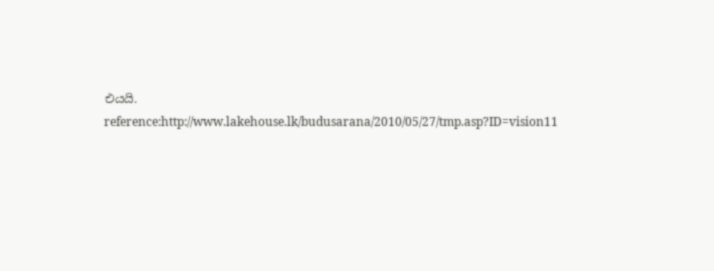එයයි.
reference:http://www.lakehouse.lk/budusarana/2010/05/27/tmp.asp?ID=vision11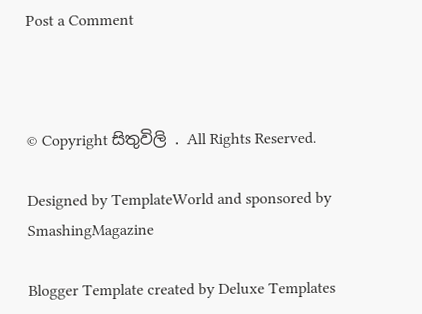Post a Comment



© Copyright සිතුවිලි . All Rights Reserved.

Designed by TemplateWorld and sponsored by SmashingMagazine

Blogger Template created by Deluxe Templates